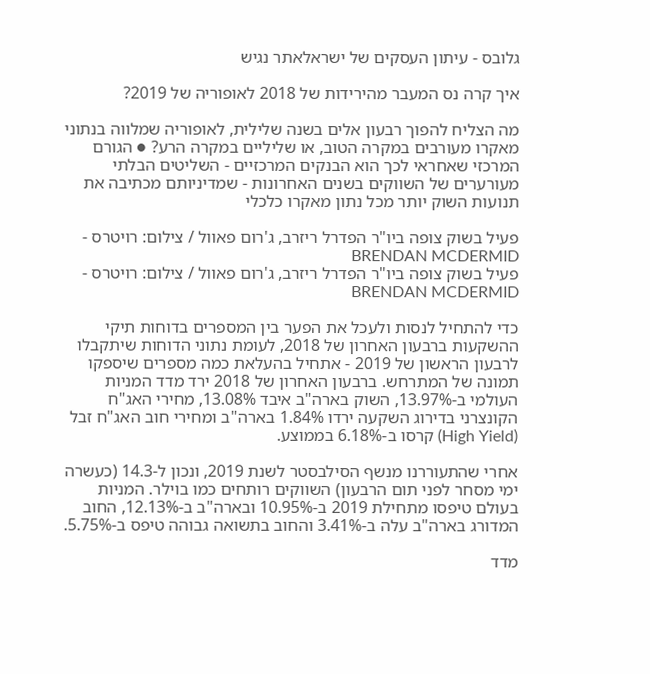גלובס - עיתון העסקים של ישראלאתר נגיש

איך קרה נס המעבר מהירידות של 2018 לאופוריה של 2019?

מה הצליח להפוך רבעון אלים בשנה שלילית, לאופוריה שמלווה בנתוני מאקרו מעורבים במקרה הטוב, או שליליים במקרה הרע? ● הגורם המרכזי שאחראי לכך הוא הבנקים המרכזיים - השליטים הבלתי מעורערים של השווקים בשנים האחרונות - שמדיניותם מכתיבה את תנועות השוק יותר מכל נתון מאקרו כלכלי

פעיל בשוק צופה ביו"ר הפדרל ריזרב, ג'רום פאוול / צילום: רויטרס - BRENDAN MCDERMID
פעיל בשוק צופה ביו"ר הפדרל ריזרב, ג'רום פאוול / צילום: רויטרס - BRENDAN MCDERMID

כדי להתחיל לנסות ולעכל את הפער בין המספרים בדוחות תיקי ההשקעות ברבעון האחרון של 2018, לעומת נתוני הדוחות שיתקבלו לרבעון הראשון של 2019 - אתחיל בהעלאת כמה מספרים שיספקו תמונה של המתרחש. ברבעון האחרון של 2018 ירד מדד המניות העולמי ב-13.97%, השוק בארה"ב איבד 13.08%, מחירי האג"ח הקונצרני בדירוג השקעה ירדו 1.84% בארה"ב ומחירי חוב האג"ח זבל (High Yield) קרסו ב-6.18% בממוצע.

אחרי שהתעוררנו מנשף הסילבסטר לשנת 2019, ונכון ל-14.3 (כעשרה ימי מסחר לפני תום הרבעון) השווקים רותחים כמו בוילר. המניות בעולם טיפסו מתחילת 2019 ב-10.95% ובארה"ב ב-12.13%, החוב המדורג בארה"ב עלה ב-3.41% והחוב בתשואה גבוהה טיפס ב-5.75%.

מדד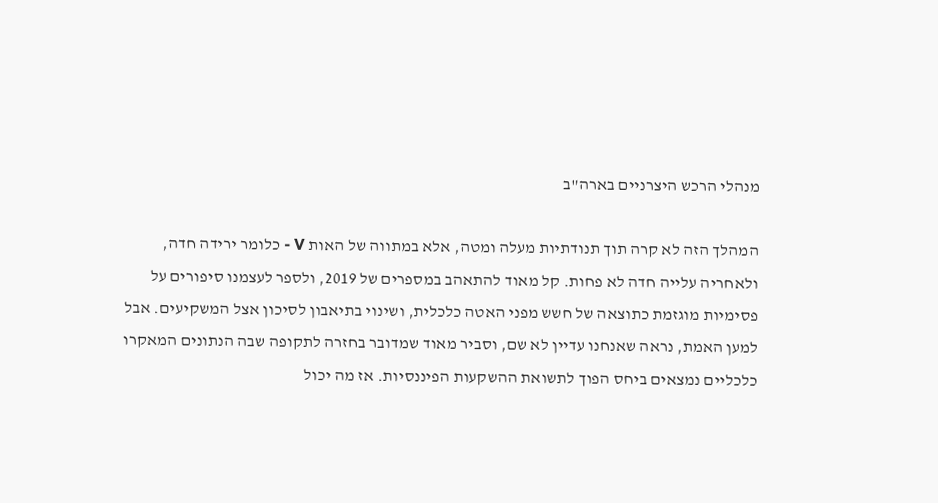מנהלי הרכש היצרניים בארה"ב

המהלך הזה לא קרה תוך תנודתיות מעלה ומטה, אלא במתווה של האות V - כלומר ירידה חדה, ולאחריה עלייה חדה לא פחות. קל מאוד להתאהב במספרים של 2019, ולספר לעצמנו סיפורים על פסימיות מוגזמת כתוצאה של חשש מפני האטה כלכלית, ושינוי בתיאבון לסיכון אצל המשקיעים. אבל למען האמת, נראה שאנחנו עדיין לא שם, וסביר מאוד שמדובר בחזרה לתקופה שבה הנתונים המאקרו כלכליים נמצאים ביחס הפוך לתשואת ההשקעות הפיננסיות. אז מה יכול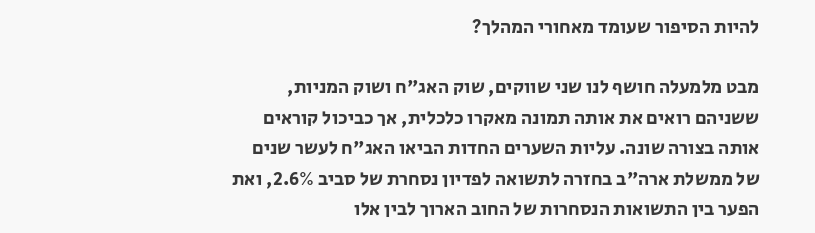להיות הסיפור שעומד מאחורי המהלך?

מבט מלמעלה חושף לנו שני שווקים, שוק האג"ח ושוק המניות, ששניהם רואים את אותה תמונה מאקרו כלכלית, אך כביכול קוראים אותה בצורה שונה. עליות השערים החדות הביאו האג"ח לעשר שנים של ממשלת ארה"ב בחזרה לתשואה לפדיון נסחרת של סביב 2.6%, ואת הפער בין התשואות הנסחרות של החוב הארוך לבין אלו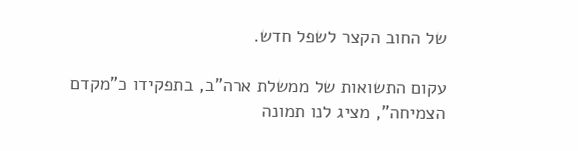של החוב הקצר לשפל חדש.

עקום התשואות של ממשלת ארה"ב, בתפקידו כ"מקדם הצמיחה", מציג לנו תמונה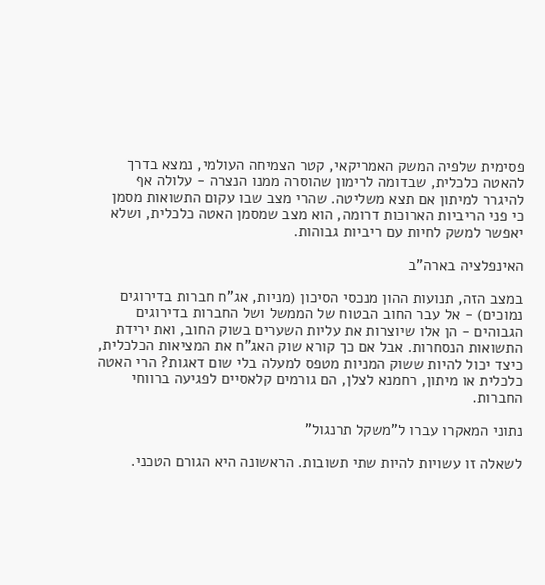פסימית שלפיה המשק האמריקאי, קטר הצמיחה העולמי, נמצא בדרך להאטה כלכלית, שבדומה לרימון שהוסרה ממנו הנצרה - עלולה אף להיגרר למיתון אם תצא משליטה. שהרי מצב שבו עקום התשואות מסמן כי פני הריביות הארוכות דרומה, הוא מצב שמסמן האטה כלכלית, ושלא יאפשר למשק לחיות עם ריביות גבוהות.

האינפלציה בארה"ב

במצב הזה, תנועות ההון מנכסי הסיכון (מניות, אג"ח חברות בדירוגים נמוכים) - אל עבר החוב הבטוח של הממשל ושל החברות בדירוגים הגבוהים - הן אלו שיוצרות את עליות השערים בשוק החוב, ואת ירידת התשואות הנסחרות. אבל אם כך קורא שוק האג"ח את המציאות הכלכלית, כיצד יכול להיות ששוק המניות מטפס למעלה בלי שום דאגות? הרי האטה כלכלית או מיתון, רחמנא לצלן, הם גורמים קלאסיים לפגיעה ברווחי החברות.

נתוני המאקרו עברו ל"משקל תרנגול"

לשאלה זו עשויות להיות שתי תשובות. הראשונה היא הגורם הטכני.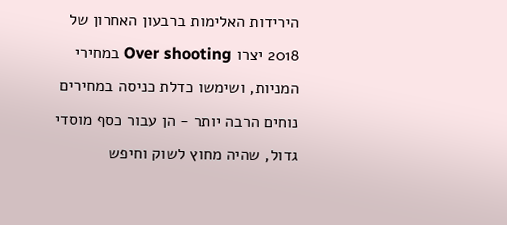הירידות האלימות ברבעון האחרון של 2018 יצרו Over shooting במחירי המניות, ושימשו כדלת כניסה במחירים נוחים הרבה יותר - הן עבור כסף מוסדי גדול, שהיה מחוץ לשוק וחיפש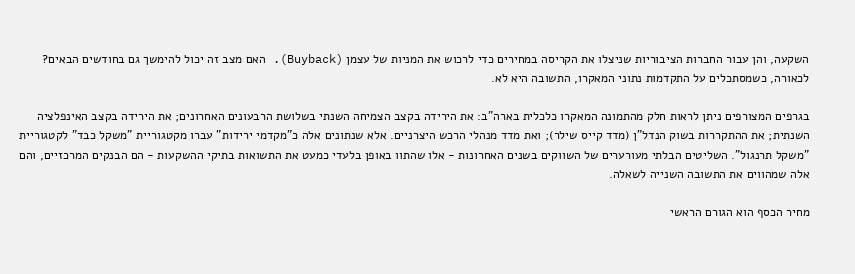השקעה, והן עבור החברות הציבוריות שניצלו את הקריסה במחירים כדי לרכוש את המניות של עצמן (Buyback). האם מצב זה יכול להימשך גם בחודשים הבאים? לכאורה, כשמסתכלים על התקדמות נתוני המאקרו, התשובה היא לא.

בגרפים המצורפים ניתן לראות חלק מהתמונה המאקרו כלכלית בארה"ב: את הירידה בקצב הצמיחה השנתי בשלושת הרבעונים האחרונים; את הירידה בקצב האינפלציה השנתית; את ההתקררות בשוק הנדל"ן (מדד קייס שילר); ואת מדד מנהלי הרכש היצרניים. אלא שנתונים אלה כ"מקדמי ירידות" עברו מקטגוריית "משקל כבד" לקטגוריית "משקל תרנגול". השליטים הבלתי מעורערים של השווקים בשנים האחרונות - אלו שהתוו באופן בלעדי כמעט את התשואות בתיקי ההשקעות - הם הבנקים המרכזיים, והם אלה שמהווים את התשובה השנייה לשאלה.

מחיר הכסף הוא הגורם הראשי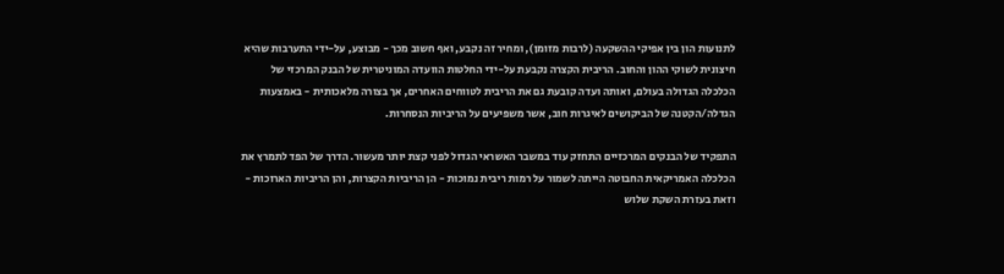לתנועות הון בין אפיקי ההשקעה (לרבות מזומן), ומחיר זה נקבע, ואף חשוב מכך - מבוצע, על-ידי התערבות שהיא חיצונית לשוקי ההון והחוב. הריבית הקצרה נקבעת על-ידי החלטות הוועדה המוניטרית של הבנק המרכזי של הכלכלה הגדולה בעולם, ואותה ועדה קובעת גם את הריבית לטווחים האחרים, אך בצורה מלאכותית - באמצעות הגדלה/הקטנה של הביקושים לאיגרות חוב, אשר משפיעים על הריביות הנסחרות.

התפקיד של הבנקים המרכזיים התחזק עוד במשבר האשראי הגדול לפני קצת יותר מעשור. הדרך של הפד לתמרץ את הכלכלה האמריקאית החבוטה הייתה לשמור על רמות ריבית נמוכות - הן הריביות הקצרות, והן הריביות הארוכות - וזאת בעזרת השקת שלוש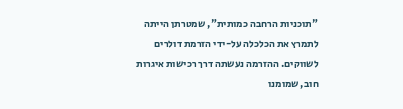"תוכניות הרחבה כמותית", שמטרתן הייתה לתמרץ את הכלכלה על-ידי הזרמת דולרים לשווקים. ההזרמה נעשתה דרך רכישות איגרות חוב, שמומנו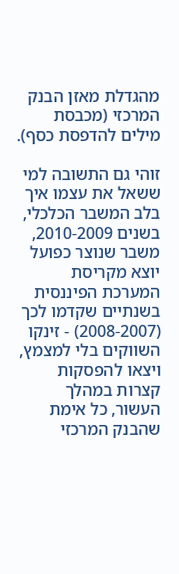מהגדלת מאזן הבנק המרכזי (מכבסת מילים להדפסת כסף).

זוהי גם התשובה למי ששאל את עצמו איך בלב המשבר הכלכלי, בשנים 2010-2009, משבר שנוצר כפועל יוצא מקריסת המערכת הפיננסית בשנתיים שקדמו לכך (2008-2007) - זינקו השווקים בלי למצמץ, ויצאו להפסקות קצרות במהלך העשור, כל אימת שהבנק המרכזי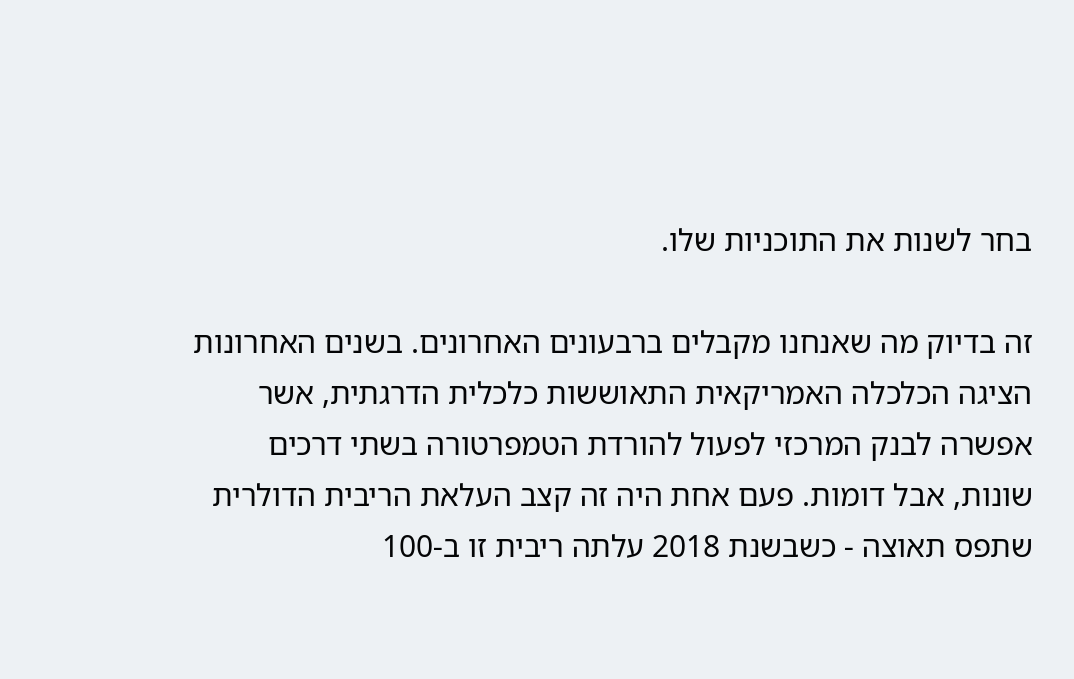בחר לשנות את התוכניות שלו.

זה בדיוק מה שאנחנו מקבלים ברבעונים האחרונים. בשנים האחרונות הציגה הכלכלה האמריקאית התאוששות כלכלית הדרגתית, אשר אפשרה לבנק המרכזי לפעול להורדת הטמפרטורה בשתי דרכים שונות, אבל דומות. פעם אחת היה זה קצב העלאת הריבית הדולרית שתפס תאוצה - כשבשנת 2018 עלתה ריבית זו ב-100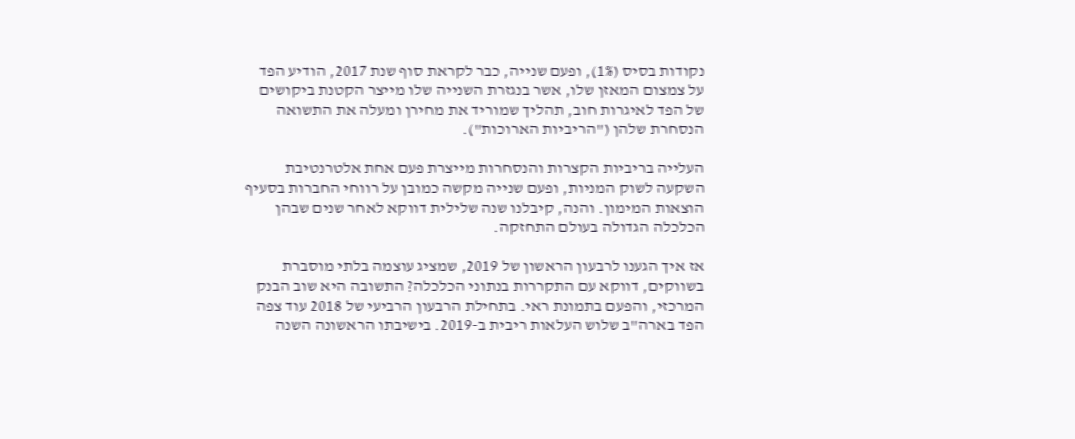נקודות בסיס (1%), ופעם שנייה, כבר לקראת סוף שנת 2017, הודיע הפד על צמצום המאזן שלו, אשר בנגזרת השנייה שלו מייצר הקטנת ביקושים של הפד לאיגרות חוב, תהליך שמוריד את מחירן ומעלה את התשואה הנסחרת שלהן ("הריביות הארוכות").

העלייה בריביות הקצרות והנסחרות מייצרת פעם אחת אלטרנטיבת השקעה לשוק המניות, ופעם שנייה מקשה כמובן על רווחי החברות בסעיף הוצאות המימון. והנה, קיבלנו שנה שלילית דווקא לאחר שנים שבהן הכלכלה הגדולה בעולם התחזקה.

אז איך הגענו לרבעון הראשון של 2019, שמציג עוצמה בלתי מוסברת בשווקים, דווקא עם התקררות בנתוני הכלכלה? התשובה היא שוב הבנק המרכזי, והפעם בתמונת ראי. בתחילת הרבעון הרביעי של 2018 עוד צפה הפד בארה"ב שלוש העלאות ריבית ב-2019. בישיבתו הראשונה השנה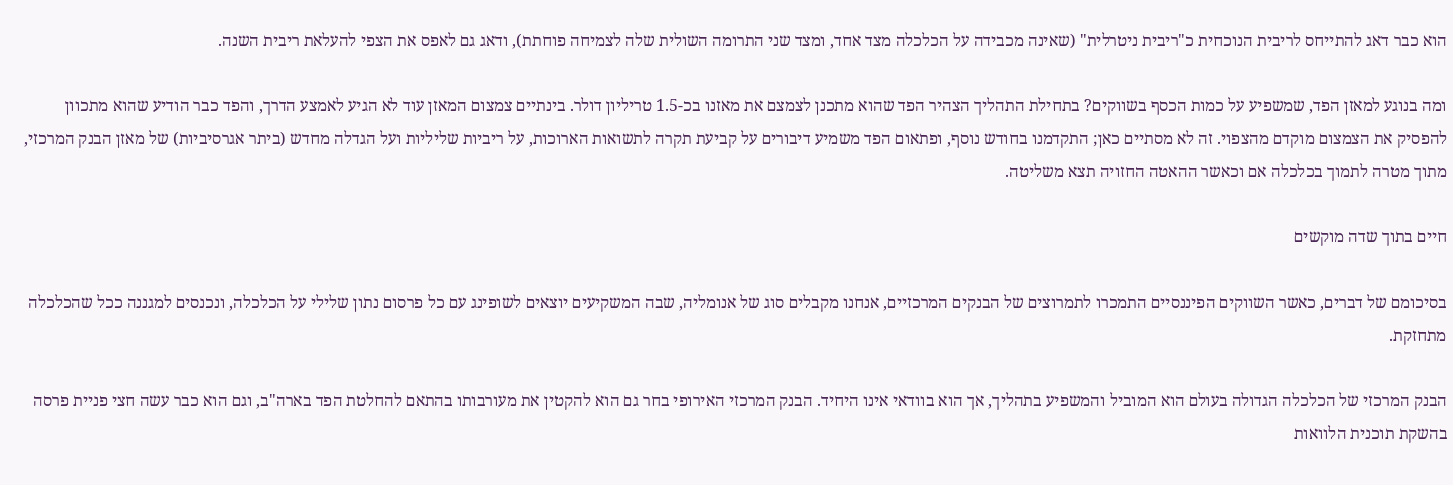הוא כבר דאג להתייחס לריבית הנוכחית כ"ריבית ניטרלית" (שאינה מכבידה על הכלכלה מצד אחד, ומצד שני התרומה השולית שלה לצמיחה פוחתת), ודאג גם לאפס את הצפי להעלאת ריבית השנה.

ומה בנוגע למאזן הפד, שמשפיע על כמות הכסף בשווקים? בתחילת התהליך הצהיר הפד שהוא מתכנן לצמצם את מאזנו בכ-1.5 טריליון דולר. בינתיים צמצום המאזן עוד לא הגיע לאמצע הדרך, והפד כבר הודיע שהוא מתכוון להפסיק את הצמצום מוקדם מהצפוי. זה לא מסתיים כאן; התקדמנו בחודש נוסף, ופתאום הפד משמיע דיבורים על קביעת תקרה לתשואות הארוכות, על ריביות שליליות ועל הגדלה מחדש (ביתר אגרסיביות) של מאזן הבנק המרכזי, מתוך מטרה לתמוך בכלכלה אם וכאשר ההאטה החזויה תצא משליטה.

חיים בתוך שדה מוקשים

בסיכומם של דברים, כאשר השווקים הפיננסיים התמכרו לתמרוצים של הבנקים המרכזיים, אנחנו מקבלים סוג של אנומליה, שבה המשקיעים יוצאים לשופינג עם כל פרסום נתון שלילי על הכלכלה, ונכנסים למגננה ככל שהכלכלה מתחזקת.

הבנק המרכזי של הכלכלה הגדולה בעולם הוא המוביל והמשפיע בתהליך, אך הוא בוודאי אינו היחיד. הבנק המרכזי האירופי בחר גם הוא להקטין את מעורבותו בהתאם להחלטת הפד בארה"ב, וגם הוא כבר עשה חצי פניית פרסה בהשקת תוכנית הלוואות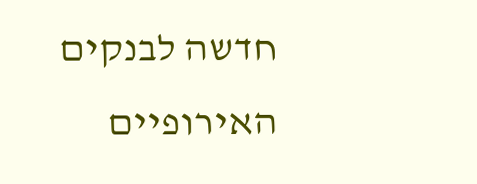חדשה לבנקים האירופיים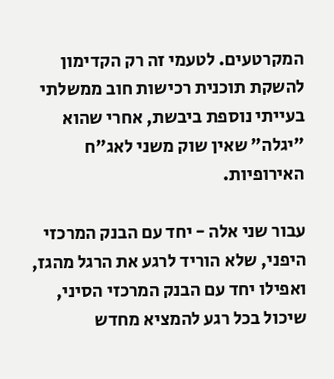המקרטעים. לטעמי זה רק הקדימון להשקת תוכנית רכישות חוב ממשלתי בעייתי נוספת ביבשת, אחרי שהוא "יגלה" שאין שוק משני לאג"ח האירופיות.

עבור שני אלה - יחד עם הבנק המרכזי היפני, שלא הוריד לרגע את הרגל מהגז, ואפילו יחד עם הבנק המרכזי הסיני, שיכול בכל רגע להמציא מחדש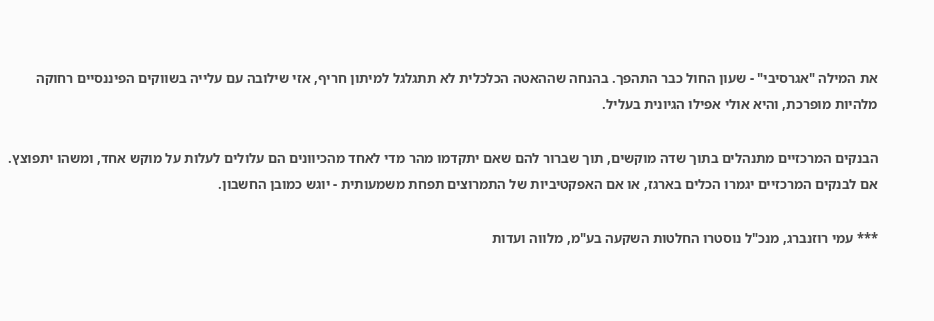את המילה "אגרסיבי" - שעון החול כבר התהפך. בהנחה שההאטה הכלכלית לא תתגלגל למיתון חריף, אזי שילובה עם עלייה בשווקים הפיננסיים רחוקה מלהיות מופרכת, והיא אולי אפילו הגיונית בעליל.

הבנקים המרכזיים מתנהלים בתוך שדה מוקשים, תוך שברור להם שאם יתקדמו מהר מדי לאחד מהכיוונים הם עלולים לעלות על מוקש אחד, ומשהו יתפוצץ. אם לבנקים המרכזיים יגמרו הכלים בארגז, או אם האפקטיביות של התמרוצים תפחת משמעותית - יוגש כמובן החשבון.

*** עמי רוזנברג, מנכ"ל נוסטרו החלטות השקעה בע"מ, מלווה ועדות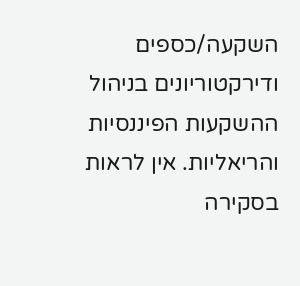השקעה/כספים ודירקטוריונים בניהול ההשקעות הפיננסיות והריאליות. אין לראות בסקירה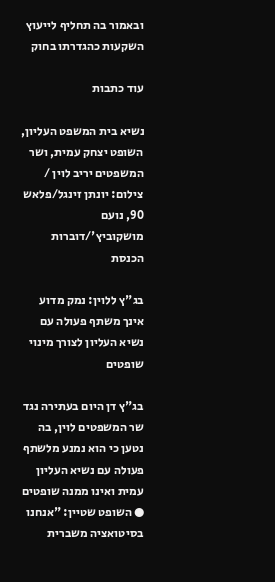ובאמור בה תחליף לייעוץ השקעות כהגדרתו בחוק

עוד כתבות

נשיא בית המשפט העליון, השופט יצחק עמית, ושר המשפטים יריב לוין / צילום: יונתן זינגל/פלאש 90, נועם מושקוביץ'/דוברות הכנסת

בג"ץ ללוין: נמק מדוע אינך משתף פעולה עם נשיא העליון לצורך מינוי שופטים

בג"ץ דן היום בעתירה נגד שר המשפטים לוין, בה נטען כי הוא נמנע מלשתף פעולה עם נשיא העליון עמית ואינו ממנה שופטים ● השופט שטיין: "אנחנו בסיטואציה משברית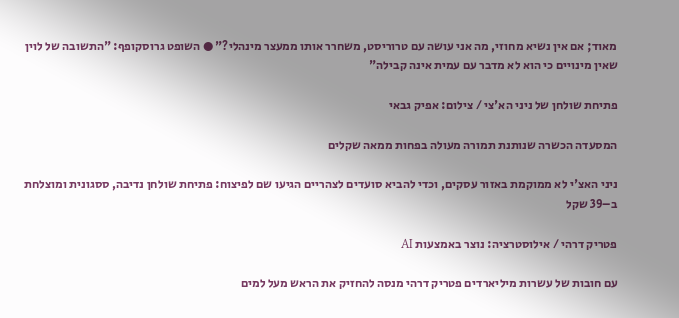מאוד; אם אין נשיא מחוזי, מה אני עושה עם טרוריסט, משחרר אותו ממעצר מינהלי?" ● השופט גרוסקופף: "התשובה של לוין שאין מינויים כי הוא לא מדבר עם עמית אינה קבילה"

פתיחת שולחן של ניני הא'צי / צילום: אפיק גבאי

המסעדה הכשרה שנותנת תמורה מעולה בפחות ממאה שקלים

ניני האצ'י לא ממוקמת באזור עסקים, וכדי להביא סועדים לצהריים הגיעו שם לפיצוח: פתיחת שולחן נדיבה, ססגונית ומוצלחת ב–39 שקל

פטריק דרהי / אילוסטרציה: נוצר באמצעות AI

עם חובות של עשרות מיליארדים פטריק דרהי מנסה להחזיק את הראש מעל למים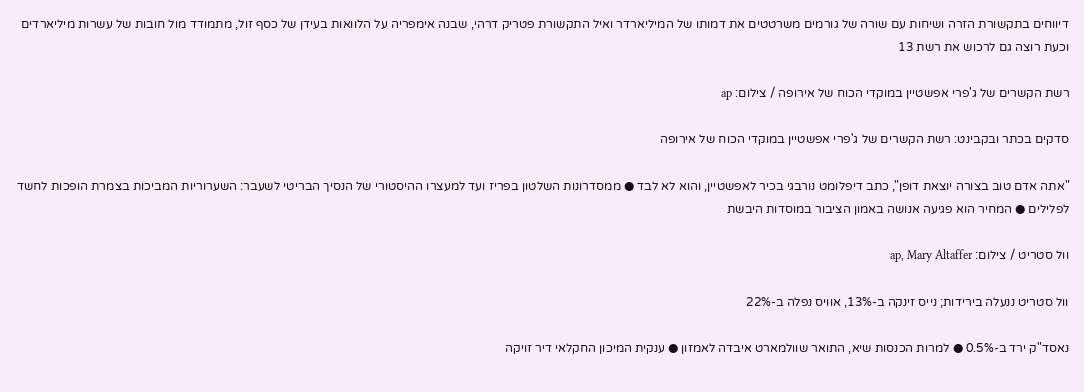דיווחים בתקשורת הזרה ושיחות עם שורה של גורמים משרטטים את דמותו של המיליארדר ואיל התקשורת פטריק דרהי, שבנה אימפריה על הלוואות בעידן של כסף זול, מתמודד מול חובות של עשרות מיליארדים וכעת רוצה גם לרכוש את רשת 13

רשת הקשרים של ג'פרי אפשטיין במוקדי הכוח של אירופה / צילום: ap

סדקים בכתר ובקבינט: רשת הקשרים של ג'פרי אפשטיין במוקדי הכוח של אירופה

"אתה אדם טוב בצורה יוצאת דופן", כתב דיפלומט נורבגי בכיר לאפשטיין, והוא לא לבד ● ממסדרונות השלטון בפריז ועד למעצרו ההיסטורי של הנסיך הבריטי לשעבר: השערוריות המביכות בצמרת הופכות לחשד לפלילים ● המחיר הוא פגיעה אנושה באמון הציבור במוסדות היבשת

וול סטריט / צילום: ap, Mary Altaffer

וול סטריט ננעלה בירידות; נייס זינקה ב-13%, אוויס נפלה ב-22%

נאסד"ק ירד ב-0.5% ● למרות הכנסות שיא, התואר שוולמארט איבדה לאמזון ● ענקית המיכון החקלאי דיר זויקה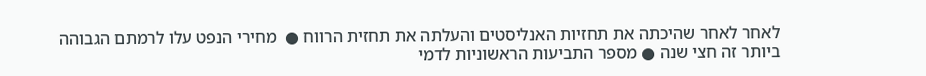לאחר לאחר שהיכתה את תחזיות האנליסטים והעלתה את תחזית הרווח ●  מחירי הנפט עלו לרמתם הגבוהה ביותר זה חצי שנה ● מספר התביעות הראשוניות לדמי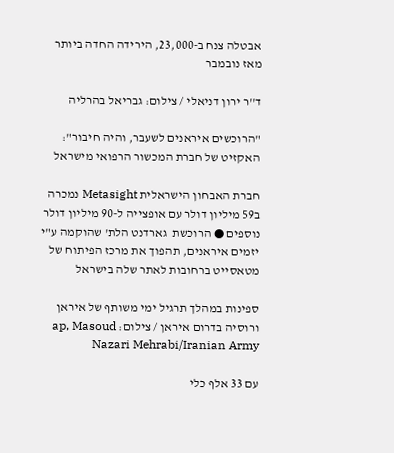אבטלה צנח ב-23,000, הירידה החדה ביותר מאז נובמבר

ד''ר ירון דניאלי / צילום: גבריאל בהרליה

"הרוכשים איראנים לשעבר, והיה חיבור": האקזיט של חברת המכשור הרפואי מישראל

חברת האבחון הישראלית Metasight נמכרה ב59 מיליון דולר עם אופצייה ל-90 מיליון דולר נוספים ● הרוכשת  גארדנט הלת' שהוקמה ע"י יזמים איראנים, תהפוך את מרכז הפיתוח של מטאסייט ברחובות לאתר שלה בישראל

ספינות במהלך תרגיל ימי משותף של איראן ורוסיה בדרום איראן / צילום: ap, Masoud Nazari Mehrabi/Iranian Army

עם 33 אלף כלי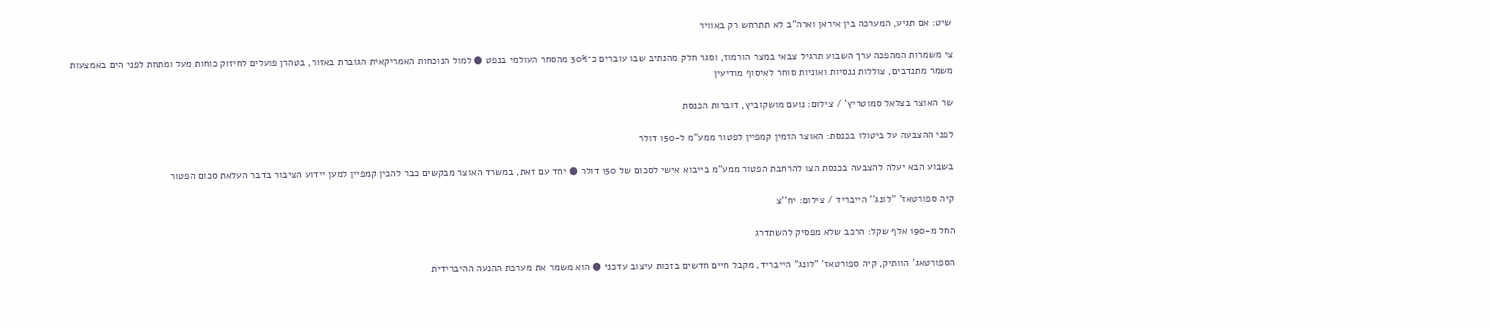שיט: אם תגיע, המערכה בין איראן וארה"ב לא תתרחש רק באוויר

צי משמרות המהפכה ערך השבוע תרגיל צבאי במצר הורמוז, וסגר חלק מהנתיב שבו עוברים כ־30% מהסחר העולמי בנפט ● למול הנוכחות האמריקאית הגוברת באזור, בטהרן פועלים לחיזוק כוחות מעל ומתחת לפני הים באמצעות משמר מתנדבים, צוללות ננסיות ואוניות סוחר לאיסוף מודיעין

שר האוצר בצלאל סמוטריץ' / צילום: נועם מושקוביץ, דוברות הכנסת

לפני ההצבעה על ביטולו בכנסת: האוצר הזמין קמפיין לפטור ממע"מ ל-150 דולר

בשבוע הבא יעלה להצבעה בכנסת הצו להרחבת הפטור ממע"מ בייבוא אישי לסכום של 150 דולר ● יחד עם זאת, במשרד האוצר מבקשים כבר להכין קמפיין למען יידוע הציבור בדבר העלאת סכום הפטור

קיה ספורטאז' ''לונג'' הייבריד / צילום: יח''צ

החל מ-190 אלף שקל: הרכב שלא מפסיק להשתדרג

הספורטאג' הוותיק, קיה ספורטאז' "לונג" הייבריד, מקבל חיים חדשים בזכות עיצוב עדכני ● הוא משמר את מערכת ההנעה ההיברידית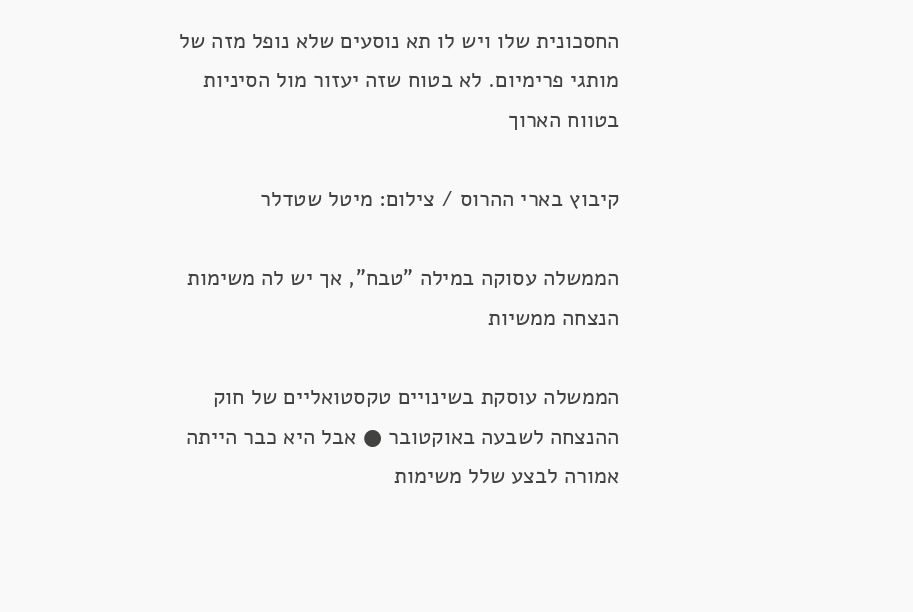החסכונית שלו ויש לו תא נוסעים שלא נופל מזה של מותגי פרימיום. לא בטוח שזה יעזור מול הסיניות בטווח הארוך

קיבוץ בארי ההרוס / צילום: מיטל שטדלר

הממשלה עסוקה במילה "טבח", אך יש לה משימות הנצחה ממשיות

הממשלה עוסקת בשינויים טקסטואליים של חוק ההנצחה לשבעה באוקטובר ● אבל היא כבר הייתה אמורה לבצע שלל משימות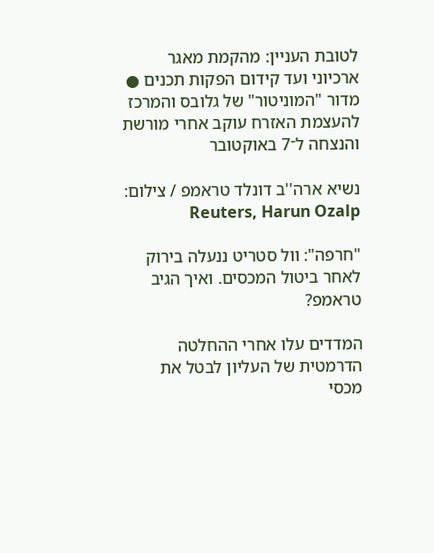לטובת העניין: מהקמת מאגר ארכיוני ועד קידום הפקות תכנים ● מדור "המוניטור" של גלובס והמרכז להעצמת האזרח עוקב אחרי מורשת והנצחה ל־7 באוקטובר

נשיא ארה''ב דונלד טראמפ / צילום: Reuters, Harun Ozalp

"חרפה": וול סטריט ננעלה בירוק לאחר ביטול המכסים. ואיך הגיב טראמפ?

המדדים עלו אחרי ההחלטה הדרמטית של העליון לבטל את מכסי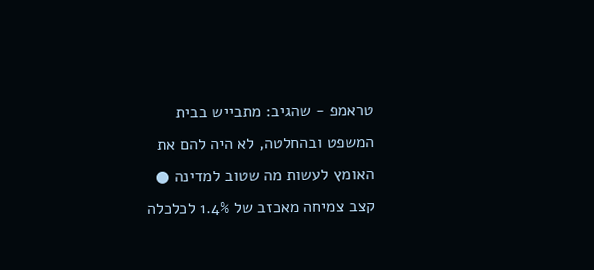טראמפ - שהגיב: מתבייש בבית המשפט ובהחלטה, לא היה להם את האומץ לעשות מה שטוב למדינה ● קצב צמיחה מאכזב של 1.4% לכלכלה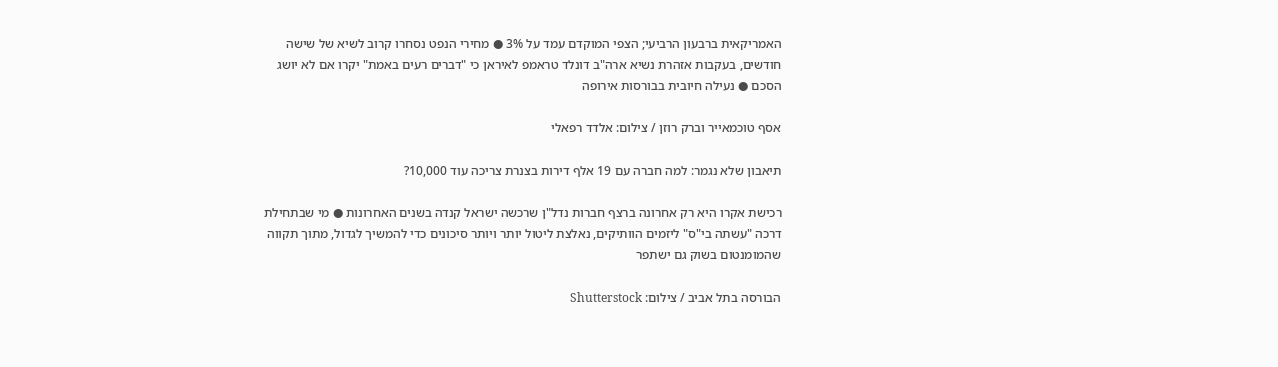האמריקאית ברבעון הרביעי; הצפי המוקדם עמד על 3% ● מחירי הנפט נסחרו קרוב לשיא של שישה חודשים, בעקבות אזהרת נשיא ארה"ב דונלד טראמפ לאיראן כי "דברים רעים באמת" יקרו אם לא יושג הסכם ● נעילה חיובית בבורסות אירופה

אסף טוכמאייר וברק רוזן / צילום: אלדד רפאלי

תיאבון שלא נגמר: למה חברה עם 19 אלף דירות בצנרת צריכה עוד 10,000?

רכישת אקרו היא רק אחרונה ברצף חברות נדל"ן שרכשה ישראל קנדה בשנים האחרונות ● מי שבתחילת דרכה "עשתה בי"ס" ליזמים הוותיקים, נאלצת ליטול יותר ויותר סיכונים כדי להמשיך לגדול, מתוך תקווה שהמומנטום בשוק גם ישתפר

הבורסה בתל אביב / צילום: Shutterstock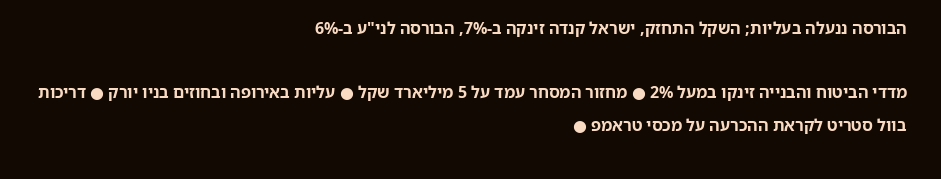הבורסה ננעלה בעליות; השקל התחזק, ישראל קנדה זינקה ב-7%, הבורסה לני"ע ב-6%

מדדי הביטוח והבנייה זינקו במעל 2% ● מחזור המסחר עמד על 5 מיליארד שקל ● עליות באירופה ובחוזים בניו יורק ● דריכות בוול סטריט לקראת ההכרעה על מכסי טראמפ ●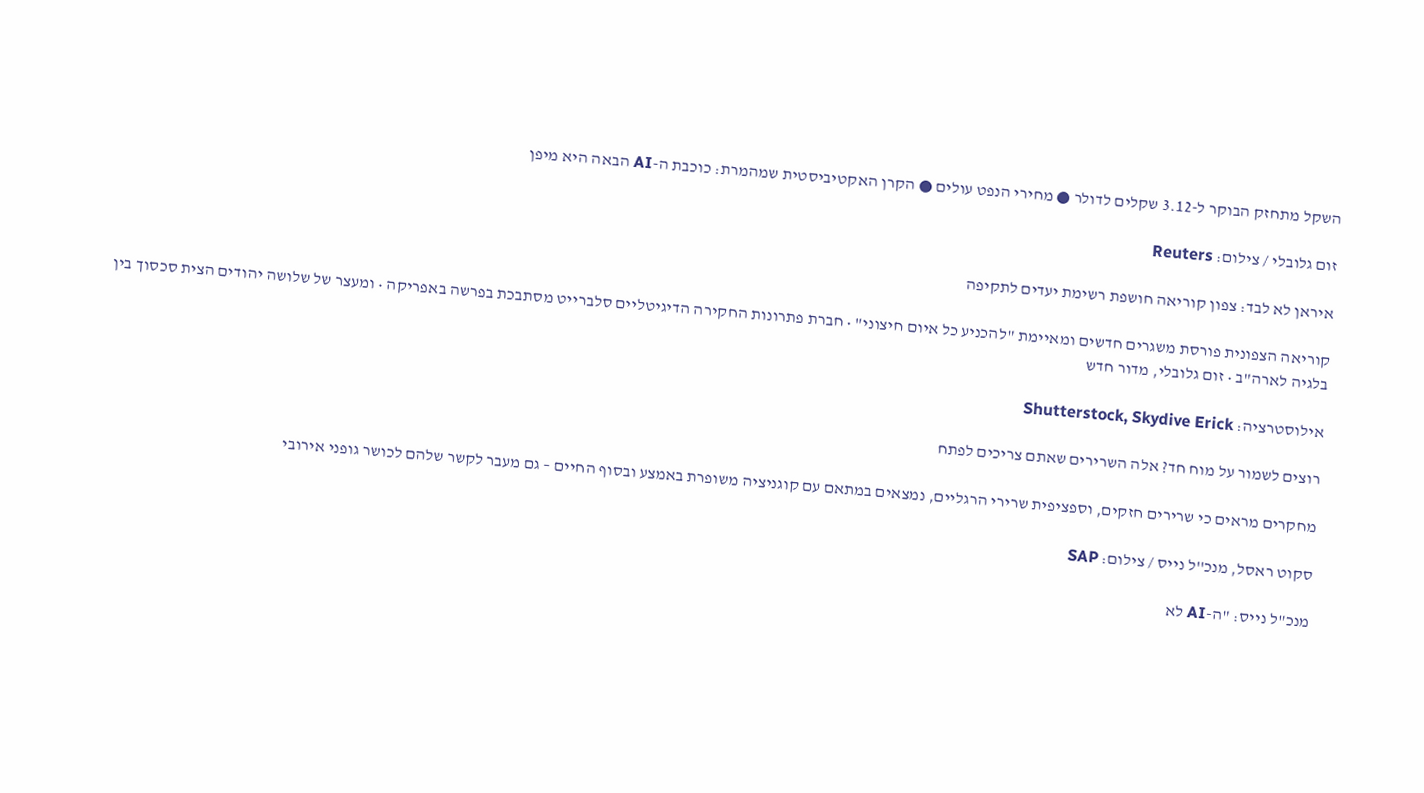השקל מתחזק הבוקר ל-3.12 שקלים לדולר ● מחירי הנפט עולים ● הקרן האקטיביסטית שמהמרת: כוכבת ה-AI הבאה היא מיפן

זום גלובלי / צילום: Reuters

איראן לא לבד: צפון קוריאה חושפת רשימת יעדים לתקיפה

קוריאה הצפונית פורסת משגרים חדשים ומאיימת "להכניע כל איום חיצוני" • חברת פתרונות החקירה הדיגיטליים סלברייט מסתבכת בפרשה באפריקה • ומעצר של שלושה יהודים הצית סכסוך בין בלגיה לארה"ב • זום גלובלי, מדור חדש

אילוסטרציה: Shutterstock, Skydive Erick

רוצים לשמור על מוח חד? אלה השרירים שאתם צריכים לפתח

מחקרים מראים כי שרירים חזקים, וספציפית שרירי הרגליים, נמצאים במתאם עם קוגניציה משופרת באמצע ובסוף החיים – גם מעבר לקשר שלהם לכושר גופני אירובי

סקוט ראסל, מנכ''ל נייס / צילום: SAP

מנכ"ל נייס: "ה-AI לא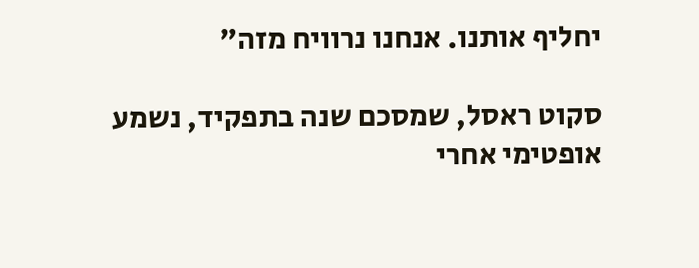יחליף אותנו. אנחנו נרוויח מזה"

סקוט ראסל, שמסכם שנה בתפקיד, נשמע אופטימי אחרי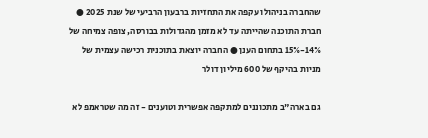שהחברה בניהולו עקפה את התחזיות ברבעון הרביעי של שנת 2025 ● חברת התוכנה שהייתה עד לא מזמן מהגדולות בבורסה, צופה צמיחה של 14%-15% בתחום הענן ● החברה יוצאת בתוכנית רכישה עצמית של מניות בהיקף של 600 מיליון דולר

גם בארה"ב מתכוננים למתקפה אפשרית וטוענים - זה מה שטראמפ לא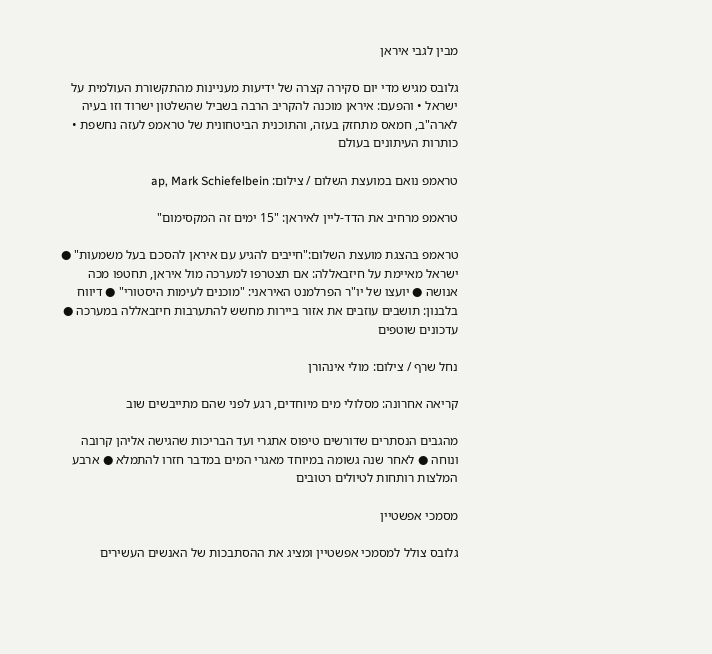מבין לגבי איראן

גלובס מגיש מדי יום סקירה קצרה של ידיעות מעניינות מהתקשורת העולמית על ישראל • והפעם: איראן מוכנה להקריב הרבה בשביל שהשלטון ישרוד וזו בעיה לארה"ב, חמאס מתחזק בעזה, והתוכנית הביטחונית של טראמפ לעזה נחשפת • כותרות העיתונים בעולם

טראמפ נואם במועצת השלום / צילום: ap, Mark Schiefelbein

טראמפ מרחיב את הדד-ליין לאיראן: "15 ימים זה המקסימום"

טראמפ בהצגת מועצת השלום:"חייבים להגיע עם איראן להסכם בעל משמעות" ● ישראל מאיימת על חיזבאללה: אם תצטרפו למערכה מול איראן, תחטפו מכה אנושה ● יועצו של יו"ר הפרלמנט האיראני: "מוכנים לעימות היסטורי" ● דיווח בלבנון: תושבים עוזבים את אזור ביירות מחשש להתערבות חיזבאללה במערכה ● עדכונים שוטפים

נחל שרף / צילום: מולי אינהורן

קריאה אחרונה: מסלולי מים מיוחדים, רגע לפני שהם מתייבשים שוב

מהגבים הנסתרים שדורשים טיפוס אתגרי ועד הבריכות שהגישה אליהן קרובה ונוחה ● לאחר שנה גשומה במיוחד מאגרי המים במדבר חזרו להתמלא ● ארבע המלצות רותחות לטיולים רטובים

מסמכי אפשטיין

גלובס צולל למסמכי אפשטיין ומציג את ההסתבכות של האנשים העשירים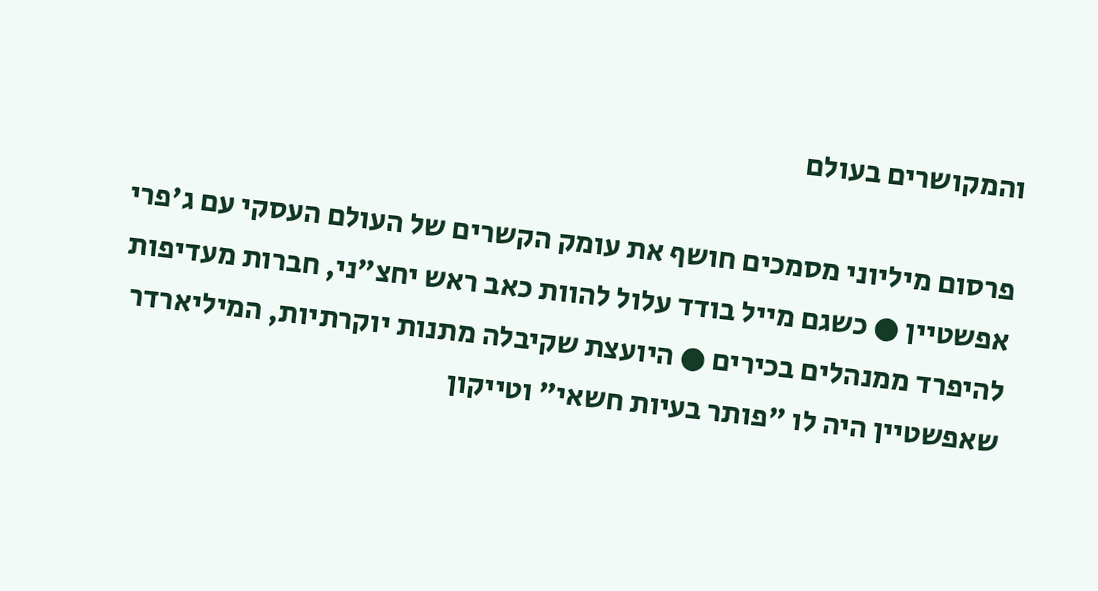והמקושרים בעולם

פרסום מיליוני מסמכים חושף את עומק הקשרים של העולם העסקי עם ג'פרי אפשטיין ● כשגם מייל בודד עלול להוות כאב ראש יחצ"ני, חברות מעדיפות להיפרד ממנהלים בכירים ● היועצת שקיבלה מתנות יוקרתיות, המיליארדר שאפשטיין היה לו "פותר בעיות חשאי" וטייקון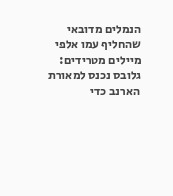הנמלים מדובאי שהחליף עמו אלפי מיילים מטרידים: גלובס נכנס למאורת הארנב כדי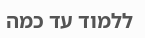ללמוד עד כמה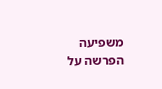משפיעה הפרשה על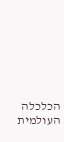הכלכלה העולמית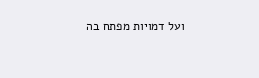ועל דמויות מפתח בה